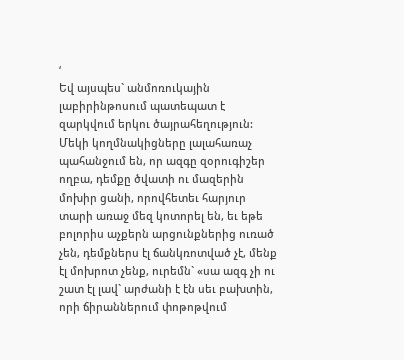‘
Եվ այսպես` անմոռուկային լաբիրինթոսում պատեպատ է զարկվում երկու ծայրահեղություն: Մեկի կողմնակիցները լալահառաչ պահանջում են, որ ազգը զօրուգիշեր ողբա, դեմքը ծվատի ու մազերին մոխիր ցանի, որովհետեւ հարյուր տարի առաջ մեզ կոտորել են, եւ եթե բոլորիս աչքերն արցունքներից ուռած չեն, դեմքներս էլ ճանկռոտված չէ, մենք էլ մոխրոտ չենք, ուրեմն` «սա ազգ չի ու շատ էլ լավ` արժանի է էն սեւ բախտին, որի ճիրաններում փոթոթվում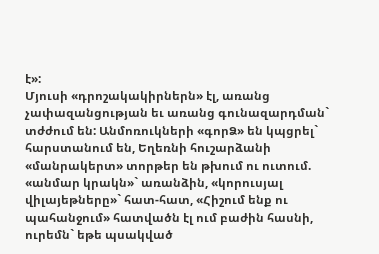է»:
Մյուսի «դրոշակակիրներն» էլ, առանց չափազանցության եւ առանց գունազարդման` տժժում են: Անմոռուկների «գորՁ» են կպցրել` հարստանում են, Եղեռնի հուշարձանի «մանրակերտ» տորթեր են թխում ու ուտում. «անմար կրակն»` առանձին, «կորուսյալ վիլայեթները»` հատ-հատ, «Հիշում ենք ու պահանջում» հատվածն էլ ում բաժին հասնի, ուրեմն` եթե պսակված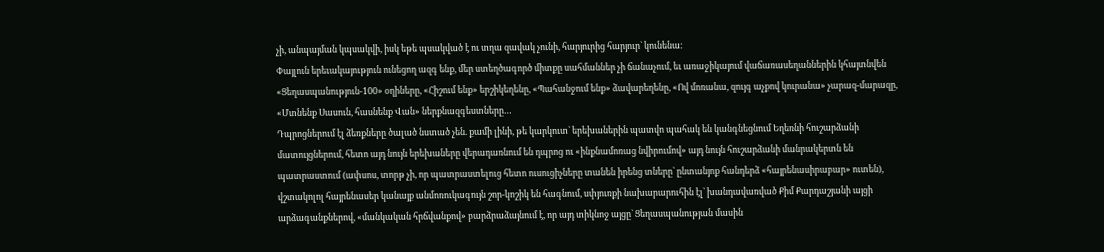չի, անպայման կպսակվի, իսկ եթե պսակված է ու տղա զավակ չունի, հարյուրից հարյուր` կունենա:
Փայլուն երեւակայություն ունեցող ազգ ենք, մեր ստեղծագործ միտքը սահմաններ չի ճանաչում, եւ առաջիկայում վաճառասեղաններին կհայտնվեն «Ցեղասպանություն-100» օղիները, «Հիշում ենք» երշիկեղենը, «Պահանջում ենք» ձավարեղենը, «Ով մոռանա, զույգ աչքով կուրանա» չարազ-մարազը, «Մտնենք Սասուն, հասնենք Վան» ներքնազգեստները…
Դպրոցներում էլ ձեռքները ծալած նստած չեն. քամի լինի, թե կարկուտ` երեխաներին պատվո պահակ են կանգնեցնում Եղեռնի հուշարձանի մատույցներում, հետո այդ նույն երեխաները վերադառնում են դպրոց ու «ինքնամոռաց նվիրումով» այդ նույն հուշարձանի մանրակերտն են պատրաստում (ափսոս, տորթ չի, որ պատրաստելուց հետո ուսուցիչները տանեն իրենց տները` ընտանյոք հանդերձ «հայրենասիրաբար» ուտեն), վշտակոլոլ հայրենասեր կանայք անմոռուկագույն շոր-կոշիկ են հագնում, սփյուռքի նախարարուհին էլ` խանդավառված Քիմ Քարդաշյանի այցի արձագանքներով, «մանկական հրճվանքով» բարձրաձայնում է, որ այդ տիկնոջ այցը` Ցեղասպանության մասին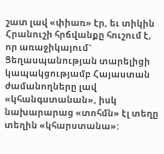շատ լավ «փիառ» էր, եւ տիկին Հրանուշի հրճվանքը հուշում է, որ առաջիկայում` Ցեղասպանության տարելիցի կապակցությամբ Հայաստան ժամանողները լավ «կհանգստանան», իսկ նախարարաց «տոհմն» էլ տեղը տեղին «կհարստանա»: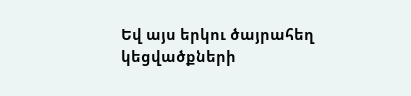Եվ այս երկու ծայրահեղ կեցվածքների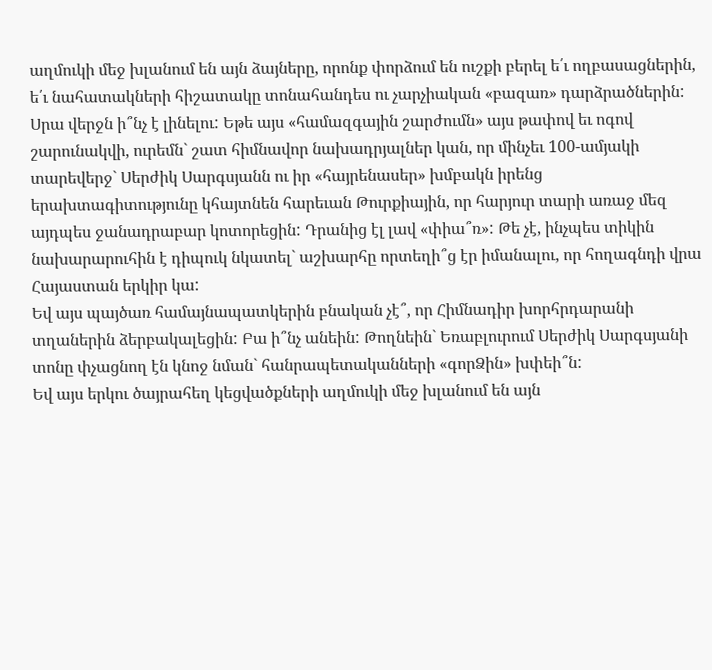աղմուկի մեջ խլանում են այն ձայները, որոնք փորձում են ուշքի բերել ե՛ւ ողբասացներին, ե՛ւ նահատակների հիշատակը տոնահանդես ու չարչիական «բազառ» դարձրածներին:
Սրա վերջն ի՞նչ է լինելու: Եթե այս «համազգային շարժումն» այս թափով եւ ոգով շարունակվի, ուրեմն` շատ հիմնավոր նախադրյալներ կան, որ մինչեւ 100-ամյակի տարեվերջ` Սերժիկ Սարգսյանն ու իր «հայրենասեր» խմբակն իրենց երախտագիտությունը կհայտնեն հարեւան Թուրքիային, որ հարյուր տարի առաջ մեզ այդպես ջանադրաբար կոտորեցին: Դրանից էլ լավ «փիա՞ռ»: Թե չէ, ինչպես տիկին նախարարուհին է դիպուկ նկատել` աշխարհը որտեղի՞ց էր իմանալու, որ հողագնդի վրա Հայաստան երկիր կա:
Եվ այս պայծառ համայնապատկերին բնական չէ՞, որ Հիմնադիր խորհրդարանի տղաներին ձերբակալեցին: Բա ի՞նչ անեին: Թողնեին` Եռաբլուրում Սերժիկ Սարգսյանի տոնը փչացնող էն կնոջ նման` հանրապետականների «գորՁին» խփեի՞ն:
Եվ այս երկու ծայրահեղ կեցվածքների աղմուկի մեջ խլանում են այն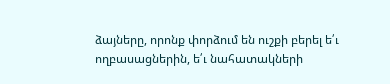ձայները, որոնք փորձում են ուշքի բերել ե՛ւ ողբասացներին, ե՛ւ նահատակների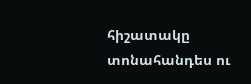հիշատակը տոնահանդես ու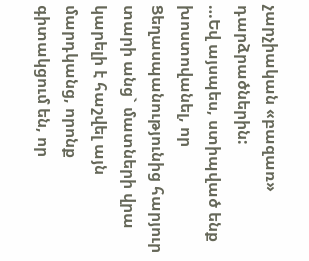չարչիական «բազառ» դարձրածներին:
…Եվ այսպես, ստիպված ենք խոստովանել, որ Ցեղասպանությունից հարյուր տարի անց` մատների վրա կարելի է հաշվել այն մարդկանց, որոնք գիտակցում են, որ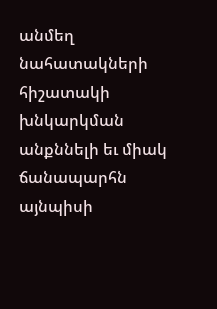անմեղ նահատակների հիշատակի խնկարկման անքննելի եւ միակ ճանապարհն այնպիսի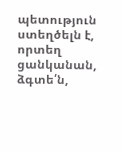պետություն ստեղծելն է, որտեղ ցանկանան, ձգտե՛ն,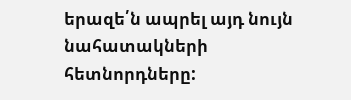երազե՛ն ապրել այդ նույն նահատակների հետնորդները: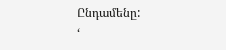Ընդամենը:
‘